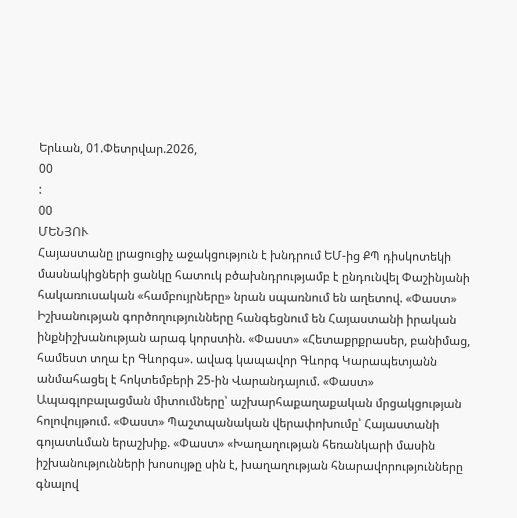Երևան, 01.Փետրվար.2026,
00
:
00
ՄԵՆՅՈՒ
Հայաստանը լրացուցիչ աջակցություն է խնդրում ԵՄ-ից ՔՊ դիսկոտեկի մասնակիցների ցանկը հատուկ բծախնդրությամբ է ընդունվել Փաշինյանի հակառուսական «համբույրները» նրան սպառնում են աղետով. «Փաստ» Իշխանության գործողությունները հանգեցնում են Հայաստանի իրական ինքնիշխանության արագ կորստին. «Փաստ» «Հետաքրքրասեր, բանիմաց, համեստ տղա էր Գևորգս». ավագ կապավոր Գևորգ Կարապետյանն անմահացել է հոկտեմբերի 25-ին Վարանդայում. «Փաստ» Ապագլոբալացման միտումները՝ աշխարհաքաղաքական մրցակցության հոլովույթում. «Փաստ» Պաշտպանական վերափոխումը՝ Հայաստանի գոյատևման երաշխիք. «Փաստ» «Խաղաղության հեռանկարի մասին իշխանությունների խոսույթը սին է, խաղաղության հնարավորությունները գնալով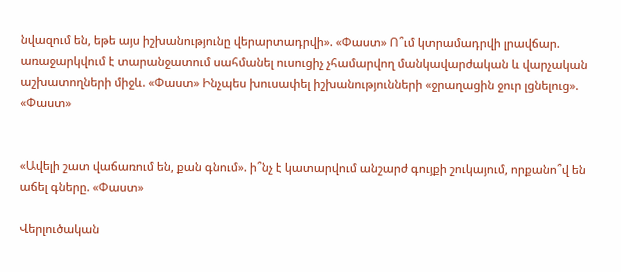նվազում են, եթե այս իշխանությունը վերարտադրվի». «Փաստ» Ո՞ւմ կտրամադրվի լրավճար. առաջարկվում է տարանջատում սահմանել ուսուցիչ չհամարվող մանկավարժական և վարչական աշխատողների միջև. «Փաստ» Ինչպես խուսափել իշխանությունների «ջրաղացին ջուր լցնելուց». «Փաստ»


«Ավելի շատ վաճառում են, քան գնում». ի՞նչ է կատարվում անշարժ գույքի շուկայում, որքանո՞վ են աճել գները. «Փաստ»

Վերլուծական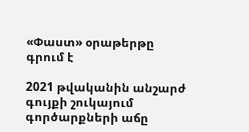«Փաստ» օրաթերթը գրում է

2021 թվականին անշարժ գույքի շուկայում գործարքների աճը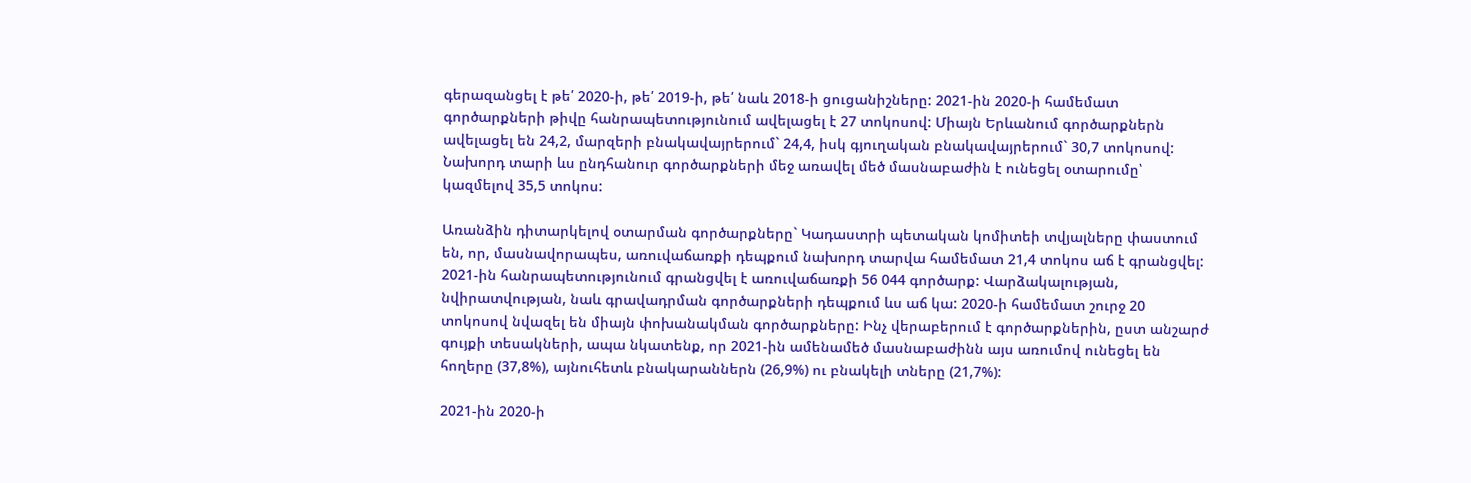գերազանցել է թե՛ 2020-ի, թե՛ 2019-ի, թե՛ նաև 2018-ի ցուցանիշները: 2021-ին 2020-ի համեմատ գործարքների թիվը հանրապետությունում ավելացել է 27 տոկոսով: Միայն Երևանում գործարքներն ավելացել են 24,2, մարզերի բնակավայրերում` 24,4, իսկ գյուղական բնակավայրերում` 30,7 տոկոսով: Նախորդ տարի ևս ընդհանուր գործարքների մեջ առավել մեծ մասնաբաժին է ունեցել օտարումը՝ կազմելով 35,5 տոկոս:

Առանձին դիտարկելով օտարման գործարքները` Կադաստրի պետական կոմիտեի տվյալները փաստում են, որ, մասնավորապես, առուվաճառքի դեպքում նախորդ տարվա համեմատ 21,4 տոկոս աճ է գրանցվել: 2021-ին հանրապետությունում գրանցվել է առուվաճառքի 56 044 գործարք: Վարձակալության, նվիրատվության, նաև գրավադրման գործարքների դեպքում ևս աճ կա: 2020-ի համեմատ շուրջ 20 տոկոսով նվազել են միայն փոխանակման գործարքները: Ինչ վերաբերում է գործարքներին, ըստ անշարժ գույքի տեսակների, ապա նկատենք, որ 2021-ին ամենամեծ մասնաբաժինն այս առումով ունեցել են հողերը (37,8%), այնուհետև բնակարաններն (26,9%) ու բնակելի տները (21,7%):

2021-ին 2020-ի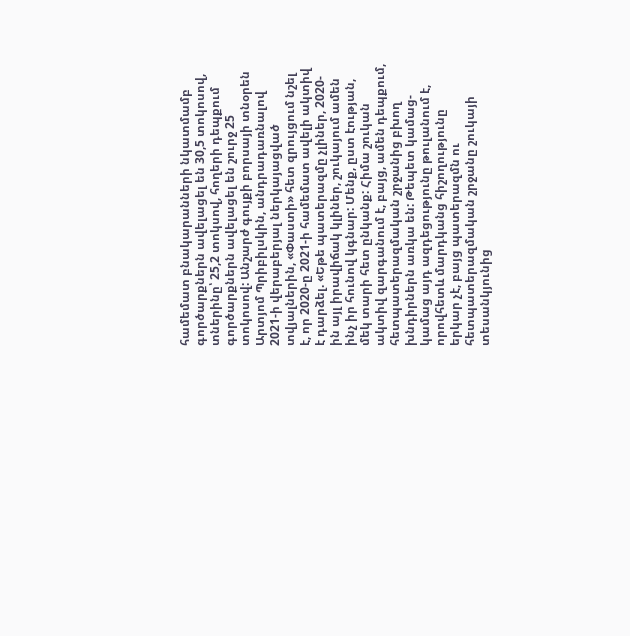համեմատ բնակարանների նկատմամբ գործարքներն ավելացել են 30,5 տոկոսով, տներինը՝ 25,2 տոկսով, հողերի դեպքում գործարքներն ավելացել են շուրջ 25 տոկոսով: Անշարժ գույքի բորսայի տնօրեն Արտյոմ Պրիբիլսկին, անդրադառնալով 2021-ի վերաբերյալ ներկայացված տվյալներին, «Փաստի» հետ զրույցում նշել է, որ 2020-ը 2021-ի համեմատ ավելի ակտիվ է դարձել. «Եթե պատերազմը չլիներ, 2020-ին այլ իրավիճակ կլիներ, շուկայում ամեն ինչ իր հունով կգնար: Մենք, ըստ էության, մեկ տարի հետ ընկանք: Հիմա շուկան ակտիվ զարգանում է, բայց, ամեն դեպքում, հետպատերազմական շրջանից բխող խնդիրներն առկա են: Թեպետ կամաց-կամաց այդ ազդեցությունը թուլանում է, որովհետև մարդկանց հիշողությունը երկար չէ, բայց պատերազմն ու հետպատերազմական շրջանը շուկայի տեսանկյունից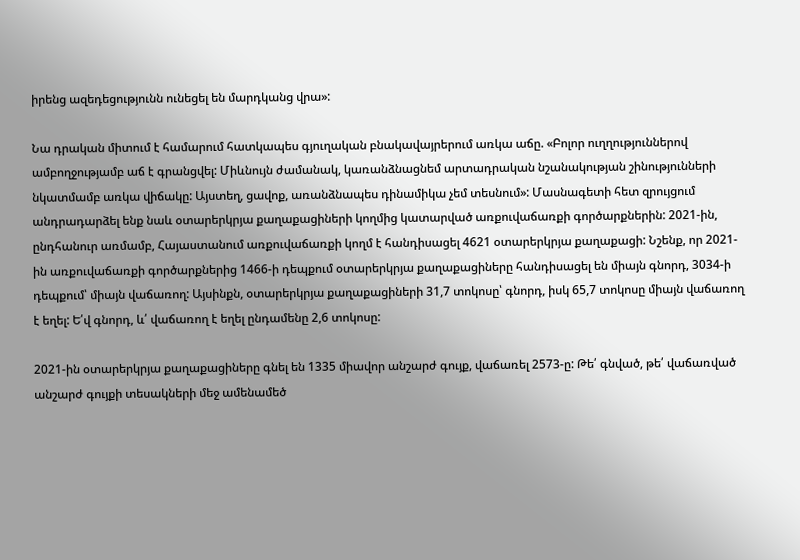իրենց ազեդեցությունն ունեցել են մարդկանց վրա»:

Նա դրական միտում է համարում հատկապես գյուղական բնակավայրերում առկա աճը. «Բոլոր ուղղություններով ամբողջությամբ աճ է գրանցվել: Միևնույն ժամանակ, կառանձնացնեմ արտադրական նշանակության շինությունների նկատմամբ առկա վիճակը: Այստեղ, ցավոք, առանձնապես դինամիկա չեմ տեսնում»: Մասնագետի հետ զրույցում անդրադարձել ենք նաև օտարերկրյա քաղաքացիների կողմից կատարված առքուվաճառքի գործարքներին: 2021-ին, ընդհանուր առմամբ, Հայաստանում առքուվաճառքի կողմ է հանդիսացել 4621 օտարերկրյա քաղաքացի: Նշենք, որ 2021-ին առքուվաճառքի գործարքներից 1466-ի դեպքում օտարերկրյա քաղաքացիները հանդիսացել են միայն գնորդ, 3034-ի դեպքում՝ միայն վաճառող: Այսինքն, օտարերկրյա քաղաքացիների 31,7 տոկոսը՝ գնորդ, իսկ 65,7 տոկոսը միայն վաճառող է եղել: Ե՛վ գնորդ, և՛ վաճառող է եղել ընդամենը 2,6 տոկոսը:

2021-ին օտարերկրյա քաղաքացիները գնել են 1335 միավոր անշարժ գույք, վաճառել 2573-ը: Թե՛ գնված, թե՛ վաճառված անշարժ գույքի տեսակների մեջ ամենամեծ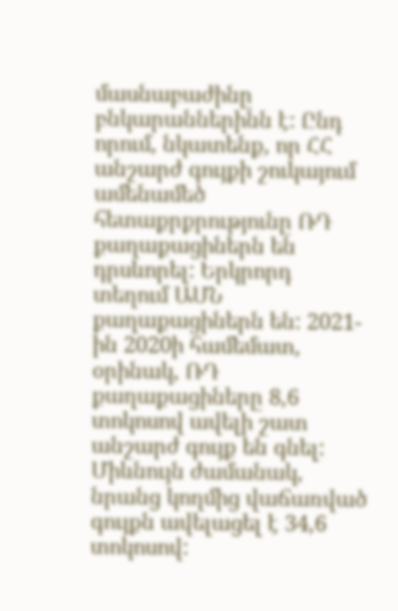մասնաբաժինը բնկարաններինն է: Ընդ որում, նկատենք, որ ՀՀ անշարժ գույքի շուկայում ամենամեծ հետաքրքրությունը ՌԴ քաղաքացիներն են դրսևորել: Երկրորդ տեղում ԱՄՆ քաղաքացիներն են: 2021-ին 2020ի համեմատ, օրինակ, ՌԴ քաղաքացիները 8,6 տոկոսով ավելի շատ անշարժ գույք են գնել: Միևնույն ժամանակ, նրանց կողմից վաճառված գույքն ավելացել է 34,6 տոկոսով: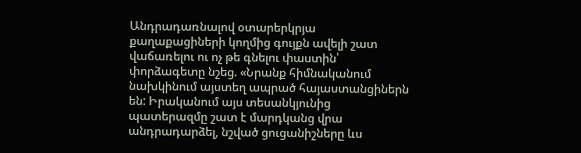Անդրադառնալով օտարերկրյա քաղաքացիների կողմից գույքն ավելի շատ վաճառելու ու ոչ թե գնելու փաստին՝ փորձագետը նշեց. «Նրանք հիմնականում նախկինում այստեղ ապրած հայաստանցիներն են: Իրականում այս տեսանկյունից պատերազմը շատ է մարդկանց վրա անդրադարձել, նշված ցուցանիշները ևս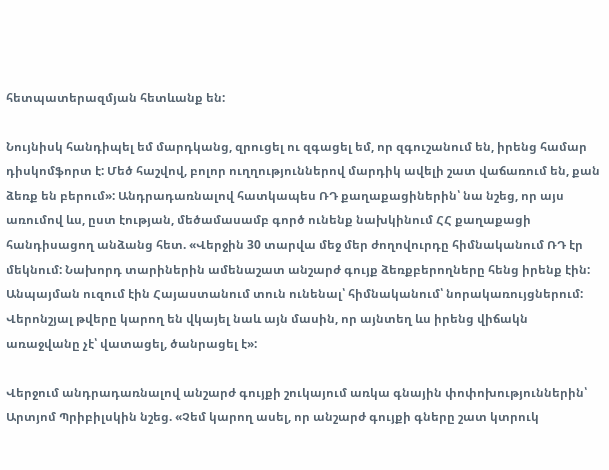հետպատերազմյան հետևանք են:

Նույնիսկ հանդիպել եմ մարդկանց, զրուցել ու զգացել եմ, որ զգուշանում են, իրենց համար դիսկոմֆորտ է: Մեծ հաշվով, բոլոր ուղղություններով մարդիկ ավելի շատ վաճառում են, քան ձեռք են բերում»: Անդրադառնալով հատկապես ՌԴ քաղաքացիներին՝ նա նշեց, որ այս առումով ևս, ըստ էության, մեծամասամբ գործ ունենք նախկինում ՀՀ քաղաքացի հանդիսացող անձանց հետ. «Վերջին 30 տարվա մեջ մեր ժողովուրդը հիմնականում ՌԴ էր մեկնում: Նախորդ տարիներին ամենաշատ անշարժ գույք ձեռքբերողները հենց իրենք էին: Անպայման ուզում էին Հայաստանում տուն ունենալ՝ հիմնականում՝ նորակառույցներում: Վերոնշյալ թվերը կարող են վկայել նաև այն մասին, որ այնտեղ ևս իրենց վիճակն առաջվանը չէ՝ վատացել, ծանրացել է»:

Վերջում անդրադառնալով անշարժ գույքի շուկայում առկա գնային փոփոխություններին՝ Արտյոմ Պրիբիլսկին նշեց. «Չեմ կարող ասել, որ անշարժ գույքի գները շատ կտրուկ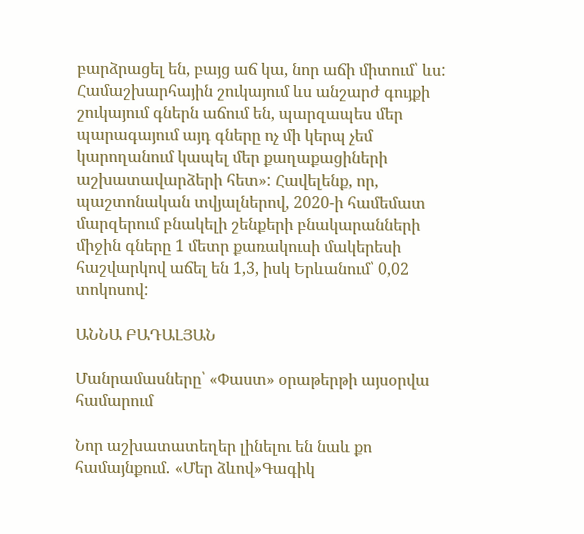բարձրացել են, բայց աճ կա, նոր աճի միտում՝ ևս: Համաշխարհային շուկայում ևս անշարժ գույքի շուկայում գներն աճում են, պարզապես մեր պարագայում այդ գները ոչ մի կերպ չեմ կարողանում կապել մեր քաղաքացիների աշխատավարձերի հետ»: Հավելենք, որ, պաշտոնական տվյալներով, 2020-ի համեմատ մարզերում բնակելի շենքերի բնակարանների միջին գները 1 մետր քառակուսի մակերեսի հաշվարկով աճել են 1,3, իսկ Երևանում՝ 0,02 տոկոսով:

ԱՆՆԱ ԲԱԴԱԼՅԱՆ

Մանրամասները՝ «Փաստ» օրաթերթի այսօրվա համարում

Նոր աշխատատեղեր լինելու են նաև քո համայնքում․ «Մեր ձևով»Գագիկ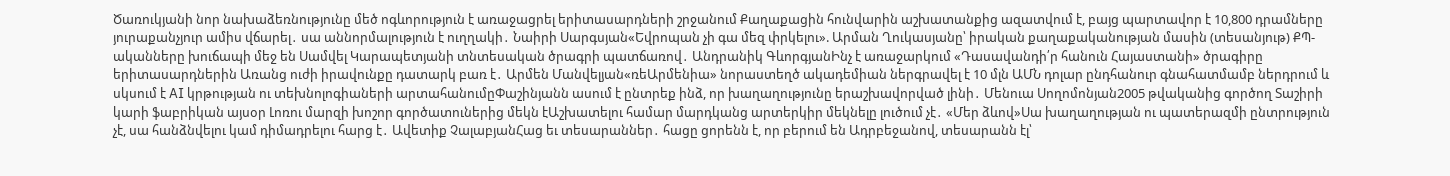Ծառուկյանի նոր նախաձեռնությունը մեծ ոգևորություն է առաջացրել երիտասարդների շրջանում Քաղաքացին հունվարին աշխատանքից ազատվում է, բայց պարտավոր է 10,800 դրամները յուրաքանչյուր ամիս վճարել․ սա աննորմալություն է ուղղակի․ Նաիրի Սարգսյան«Եվրոպան չի գա մեզ փրկելու». Արման Ղուկասյանը՝ իրական քաղաքականության մասին (տեսանյութ) ՔՊ-ականները խուճապի մեջ են Սամվել Կարապետյանի տնտեսական ծրագրի պատճառով․ Անդրանիկ ԳևորգյանԻնչ է առաջարկում «Դասավանդի՛ր հանուն Հայաստանի» ծրագիրը երիտասարդներին Առանց ուժի իրավունքը դատարկ բառ է․ Արմեն Մանվելյան«ռեԱրմենիա» նորաստեղծ ակադեմիան ներգրավել է 10 մլն ԱՄՆ դոլար ընդհանուր գնահատմամբ ներդրում և սկսում է AI կրթության ու տեխնոլոգիաների արտահանումըՓաշինյանն ասում է ընտրեք ինձ, որ խաղաղությունը երաշխավորված լինի․ Մենուա Սողոմոնյան2005 թվականից գործող Տաշիրի կարի ֆաբրիկան այսօր Լոռու մարզի խոշոր գործատուներից մեկն էԱշխատելու համար մարդկանց արտերկիր մեկնելը լուծում չէ․ «Մեր ձևով»Սա խաղաղության ու պատերազմի ընտրություն չէ, սա հանձնվելու կամ դիմադրելու հարց է․ Ավետիք ՉալաբյանՀաց եւ տեսարաններ․ հացը ցորենն է, որ բերում են Ադրբեջանով, տեսարանն էլ՝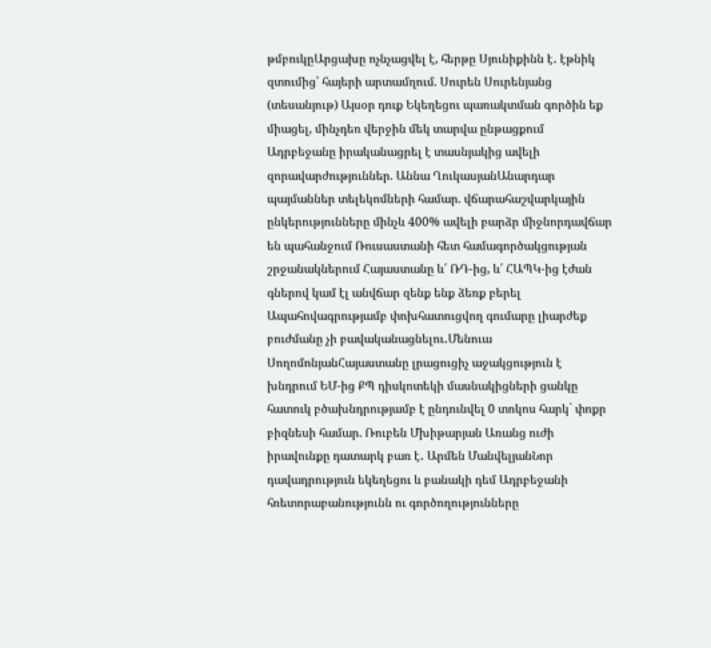թմբուկըԱրցախը ոչնչացվել է, հերթը Սյունիքինն է․ էթնիկ զտումից՝ հայերի արտամղում. Սուրեն Սուրենյանց (տեսանյութ) Այսօր դուք Եկեղեցու պառակտման գործին եք միացել, մինչդեռ վերջին մեկ տարվա ընթացքում Ադրբեջանը իրականացրել է տասնյակից ավելի զորավարժություններ. Աննա ՂուկասյանԱնարդար պայմաններ տելեկոմների համար. վճարահաշվարկային ընկերությունները մինչև 400% ավելի բարձր միջնորդավճար են պահանջում Ռուսաստանի հետ համագործակցության շրջանակներում Հայաստանը և՛ ՌԴ-ից, և՛ ՀԱՊԿ-ից էժան գներով կամ էլ անվճար զենք ենք ձեռք բերել Ապահովագրությամբ փոխհատուցվող գումարը լիարժեք բուժմանը չի բավականացնելու․Մենուա ՍողոմոնյանՀայաստանը լրացուցիչ աջակցություն է խնդրում ԵՄ-ից ՔՊ դիսկոտեկի մասնակիցների ցանկը հատուկ բծախնդրությամբ է ընդունվել 0 տոկոս հարկ` փոքր բիզնեսի համար. Ռուբեն Մխիթարյան Առանց ուժի իրավունքը դատարկ բառ է․ Արմեն ՄանվելյանՆոր դավադրություն եկեղեցու և բանակի դեմ Ադրբեջանի հռետորաբանությունն ու գործողությունները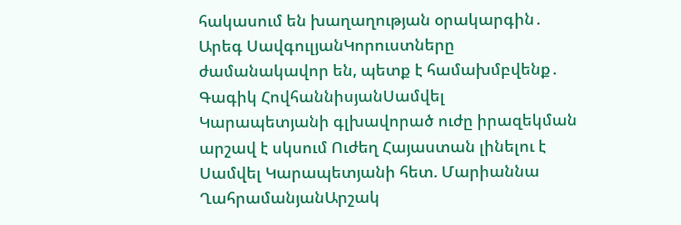հակասում են խաղաղության օրակարգին․ Արեգ ՍավգուլյանԿորուստները ժամանակավոր են, պետք է համախմբվենք․ Գագիկ ՀովհաննիսյանՍամվել Կարապետյանի գլխավորած ուժը իրազեկման արշավ է սկսում Ուժեղ Հայաստան լինելու է Սամվել Կարապետյանի հետ. Մարիաննա ՂահրամանյանԱրշակ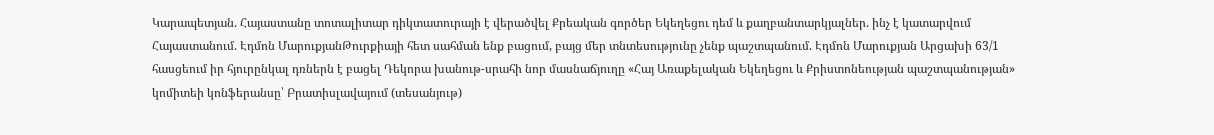Կարապետյան. Հայաստանը տոտալիտար դիկտատուրայի է վերածվել Քրեական գործեր Եկեղեցու դեմ և քաղբանտարկյալներ. ինչ է կատարվում Հայաստանում. Էդմոն ՄարուքյանԹուրքիայի հետ սահման ենք բացում, բայց մեր տնտեսությունը չենք պաշտպանում. Էդմոն Մարուքյան Արցախի 63/1 հասցեում իր հյուրընկալ դռներն է բացել Դեկորա խանութ-սրահի նոր մասնաճյուղը «Հայ Առաքելական Եկեղեցու և Քրիստոնեության պաշտպանության» կոմիտեի կոնֆերանսը՝ Բրատիսլավայում (տեսանյութ)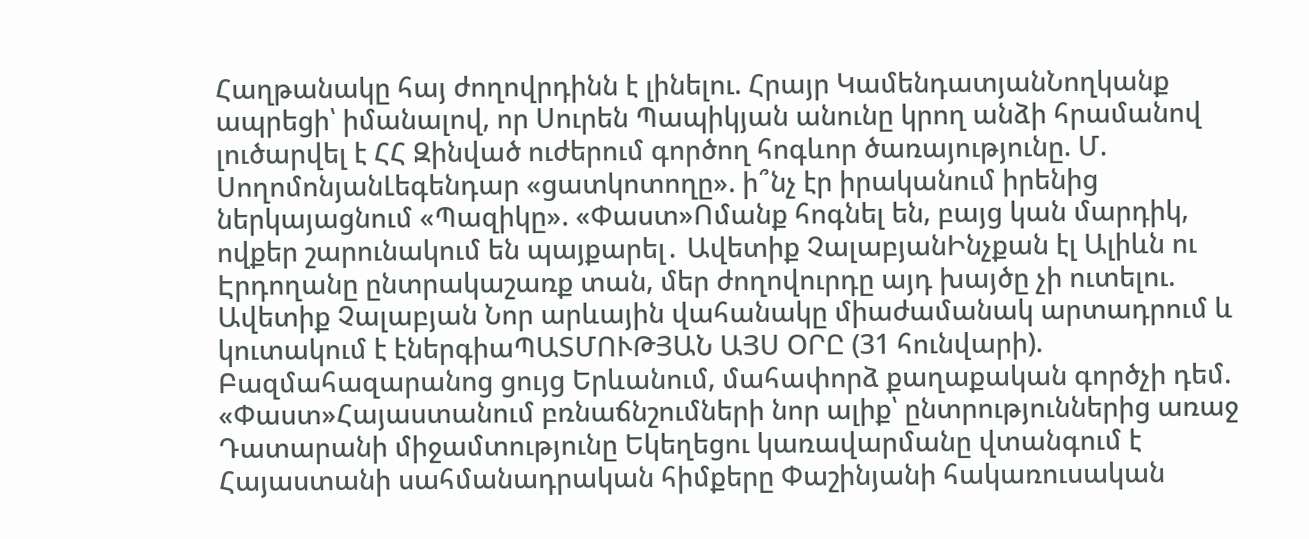Հաղթանակը հայ ժողովրդինն է լինելու. Հրայր ԿամենդատյանՆողկանք ապրեցի՝ իմանալով, որ Սուրեն Պապիկյան անունը կրող անձի հրամանով լուծարվել է ՀՀ Զինված ուժերում գործող հոգևոր ծառայությունը. Մ. ՍողոմոնյանԼեգենդար «ցատկոտողը». ի՞նչ էր իրականում իրենից ներկայացնում «Պազիկը». «Փաստ»Ոմանք հոգնել են, բայց կան մարդիկ, ովքեր շարունակում են պայքարել․ Ավետիք ՉալաբյանԻնչքան էլ Ալիևն ու Էրդողանը ընտրակաշառք տան, մեր ժողովուրդը այդ խայծը չի ուտելու. Ավետիք Չալաբյան Նոր արևային վահանակը միաժամանակ արտադրում և կուտակում է էներգիաՊԱՏՄՈՒԹՅԱՆ ԱՅՍ ՕՐԸ (31 հունվարի). Բազմահազարանոց ցույց Երևանում, մահափորձ քաղաքական գործչի դեմ. «Փաստ»Հայաստանում բռնաճնշումների նոր ալիք՝ ընտրություններից առաջ Դատարանի միջամտությունը Եկեղեցու կառավարմանը վտանգում է Հայաստանի սահմանադրական հիմքերը Փաշինյանի հակառուսական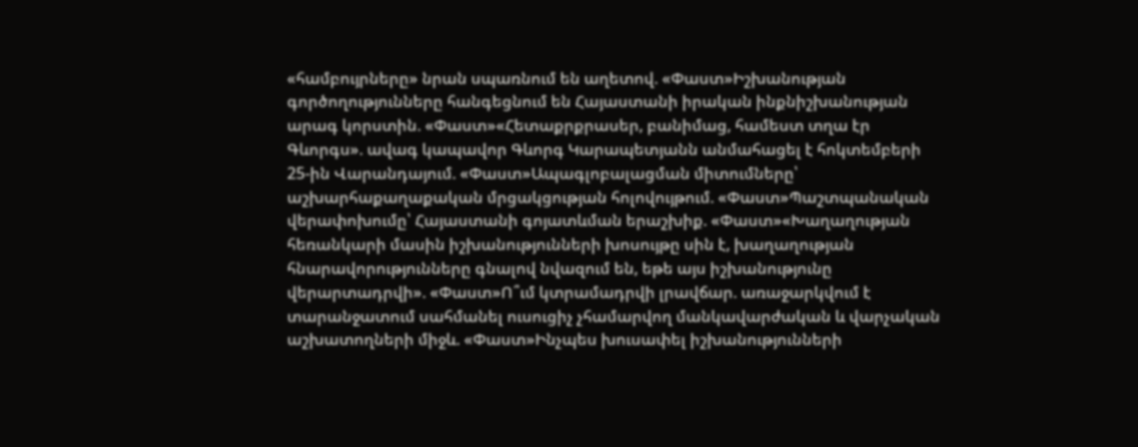«համբույրները» նրան սպառնում են աղետով. «Փաստ»Իշխանության գործողությունները հանգեցնում են Հայաստանի իրական ինքնիշխանության արագ կորստին. «Փաստ»«Հետաքրքրասեր, բանիմաց, համեստ տղա էր Գևորգս». ավագ կապավոր Գևորգ Կարապետյանն անմահացել է հոկտեմբերի 25-ին Վարանդայում. «Փաստ»Ապագլոբալացման միտումները՝ աշխարհաքաղաքական մրցակցության հոլովույթում. «Փաստ»Պաշտպանական վերափոխումը՝ Հայաստանի գոյատևման երաշխիք. «Փաստ»«Խաղաղության հեռանկարի մասին իշխանությունների խոսույթը սին է, խաղաղության հնարավորությունները գնալով նվազում են, եթե այս իշխանությունը վերարտադրվի». «Փաստ»Ո՞ւմ կտրամադրվի լրավճար. առաջարկվում է տարանջատում սահմանել ուսուցիչ չհամարվող մանկավարժական և վարչական աշխատողների միջև. «Փաստ»Ինչպես խուսափել իշխանությունների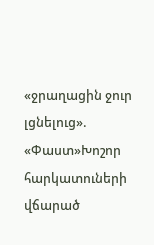«ջրաղացին ջուր լցնելուց». «Փաստ»Խոշոր հարկատուների վճարած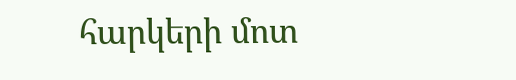հարկերի մոտ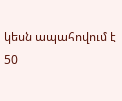կեսն ապահովում է 50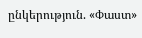ընկերություն. «Փաստ»